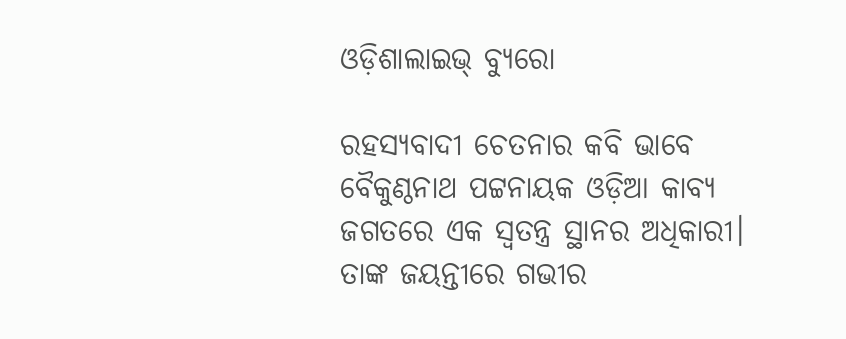ଓଡ଼ିଶାଲାଇଭ୍‌ ବ୍ୟୁରୋ

ରହସ୍ୟବାଦୀ ଚେତନାର କବି ଭାବେ ବୈକୁଣ୍ଠନାଥ ପଟ୍ଟନାୟକ ଓଡ଼ିଆ କାବ୍ୟ ଜଗତରେ ଏକ ସ୍ୱତନ୍ତ୍ର ସ୍ଥାନର ଅଧିକାରୀ। ତାଙ୍କ ଜୟନ୍ତୀରେ ଗଭୀର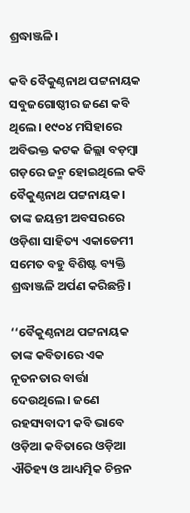ଶ୍ରଦ୍ଧାଞ୍ଜଳି।

କବି ବୈକୁଣ୍ଠନାଥ ପଟ୍ଟନାୟକ ସବୁଜଗୋଷ୍ଠୀର ଜଣେ କବି ଥିଲେ। ୧୯୦୪ ମସିହାରେ ଅବିଭକ୍ତ କଟକ ଜିଲ୍ଲା ବଡ଼ମ୍ବା ଗଡ଼ରେ ଜନ୍ମ ହୋଇଥିଲେ କବି ବୈକୁଣ୍ଠନାଥ ପଟ୍ଟନାୟକ। ତାଙ୍କ ଜୟନ୍ତୀ ଅବସରରେ ଓଡ଼ିଶା ସାହିତ୍ୟ ଏକାଡେମୀ ସମେତ ବହୁ ବିଶିଷ୍ଟ ବ୍ୟକ୍ତି ଶ୍ରଦ୍ଧାଞ୍ଜଳି ଅର୍ପଣ କରିଛନ୍ତି।

‘‘ବୈକୁଣ୍ଠନାଥ ପଟ୍ଟନାୟକ ତାଙ୍କ କବିତାରେ ଏକ ନୂତନତାର ବାର୍ତ୍ତା ଦେଉଥିଲେ। ଜଣେ ରହସ୍ୟବାଦୀ କବି ଭାବେ ଓଡ଼ିଆ କବିତାରେ ଓଡ଼ିଆ ଐତିହ୍ୟ ଓ ଆଧ୍ୟତ୍ମିକ ଚିନ୍ତନ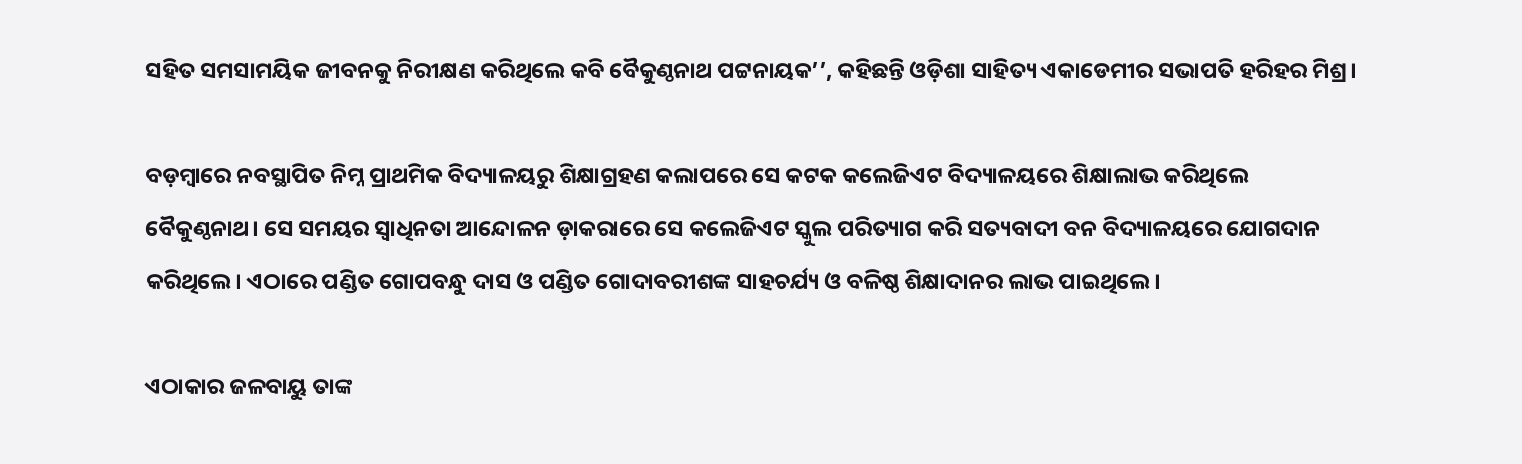ସହିତ ସମସାମୟିକ ଜୀବନକୁ ନିରୀକ୍ଷଣ କରିଥିଲେ କବି ବୈକୁଣ୍ଠନାଥ ପଟ୍ଟନାୟକ’’, କହିଛନ୍ତି ଓଡ଼ିଶା ସାହିତ୍ୟ ଏକାଡେମୀର ସଭାପତି ହରିହର ମିଶ୍ର।

ବଡ଼ମ୍ବାରେ ନବସ୍ଥାପିତ ନିମ୍ନ ପ୍ରାଥମିକ ବିଦ୍ୟାଳୟରୁ ଶିକ୍ଷାଗ୍ରହଣ କଲାପରେ ସେ କଟକ କଲେଜିଏଟ ବିଦ୍ୟାଳୟରେ ଶିକ୍ଷାଲାଭ କରିଥିଲେ ବୈକୁଣ୍ଠନାଥ। ସେ ସମୟର ସ୍ୱାଧିନତା ଆନ୍ଦୋଳନ ଡ଼ାକରାରେ ସେ କଲେଜିଏଟ ସ୍କୁଲ ପରିତ୍ୟାଗ କରି ସତ୍ୟବାଦୀ ବନ ବିଦ୍ୟାଳୟରେ ଯୋଗଦାନ କରିଥିଲେ। ଏଠାରେ ପଣ୍ଡିତ ଗୋପବନ୍ଧୁ ଦାସ ଓ ପଣ୍ଡିତ ଗୋଦାବରୀଶଙ୍କ ସାହଚର୍ଯ୍ୟ ଓ ବଳିଷ୍ଠ ଶିକ୍ଷାଦାନର ଲାଭ ପାଇଥିଲେ।

ଏଠାକାର ଜଳବାୟୁ ତାଙ୍କ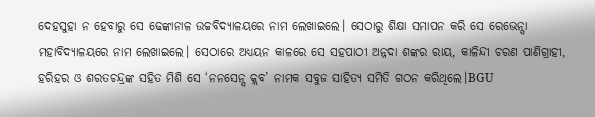ଦେହସୁହା ନ ହେବାରୁ ସେ ଢେଙ୍କାନାଳ ଉଚ୍ଚବିଦ୍ୟାଳୟରେ ନାମ ଲେଖାଇଲେ। ସେଠାରୁ ଶିକ୍ଷା ସମାପନ କରି ସେ ରେଭେନ୍ସା ମହାବିଦ୍ୟାଳୟରେ ନାମ ଲେଖାଇଲେ। ସେଠାରେ ଅଧ୍ୟୟନ କାଳରେ ସେ ସହପାଠୀ ଅନ୍ନଦା ଶଙ୍କର ରାୟ, କାଳିନ୍ଦୀ ଚରଣ ପାଣିଗ୍ରାହୀ, ହରିହର ଓ ଶରତଚନ୍ଦ୍ରଙ୍କ ସହିତ ମିଶି ସେ ‘ନନସେନ୍ସ କ୍ଲବ’ ନାମକ ସବୁଜ ସାହିତ୍ୟ ସମିତି ଗଠନ କରିଥିଲେ।BGU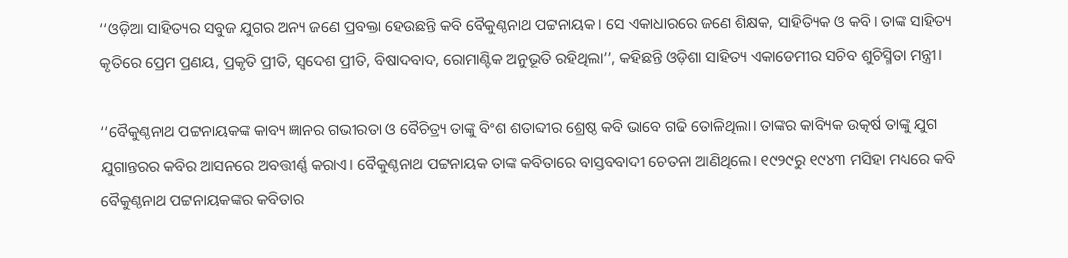‘‘ଓଡ଼ିଆ ସାହିତ୍ୟର ସବୁଜ ଯୁଗର ଅନ୍ୟ ଜଣେ ପ୍ରବକ୍ତା ହେଉଛନ୍ତି କବି ବୈକୁଣ୍ଠନାଥ ପଟ୍ଟନାୟକ। ସେ ଏକାଧାରରେ ଜଣେ ଶିକ୍ଷକ, ସାହିତ୍ୟିକ ଓ କବି। ତାଙ୍କ ସାହିତ୍ୟ କୃତିରେ ପ୍ରେମ ପ୍ରଣୟ, ପ୍ରକୃତି ପ୍ରୀତି, ସ୍ୱଦେଶ ପ୍ରୀତି, ବିଷାଦବାଦ, ରୋମାଣ୍ଟିକ ଅନୁଭୂତି ରହିଥିଲା’’, କହିଛନ୍ତି ଓଡ଼ିଶା ସାହିତ୍ୟ ଏକାଡେମୀର ସଚିବ ଶୁଚିସ୍ମିତା ମନ୍ତ୍ରୀ।

‘‘ବୈକୁଣ୍ଠନାଥ ପଟ୍ଟନାୟକଙ୍କ କାବ୍ୟ ଜ୍ଞାନର ଗଭୀରତା ଓ ବୈଚିତ୍ର୍ୟ ତାଙ୍କୁ ବିଂଶ ଶତାବ୍ଦୀର ଶ୍ରେଷ୍ଠ କବି ଭାବେ ଗଢି ତୋଳିଥିଲା। ତାଙ୍କର କାବ୍ୟିକ ଉତ୍କର୍ଷ ତାଙ୍କୁ ଯୁଗ ଯୁଗାନ୍ତରର କବିର ଆସନରେ ଅବତ୍ତୀର୍ଣ୍ଣ କରାଏ। ବୈକୁଣ୍ଠନାଥ ପଟ୍ଟନାୟକ ତାଙ୍କ କବିତାରେ ବାସ୍ତବବାଦୀ ଚେତନା ଆଣିଥିଲେ। ୧୯୨୯ରୁ ୧୯୪୩ ମସିହା ମଧ୍ୟରେ କବି ବୈକୁଣ୍ଠନାଥ ପଟ୍ଟନାୟକଙ୍କର କବିତାର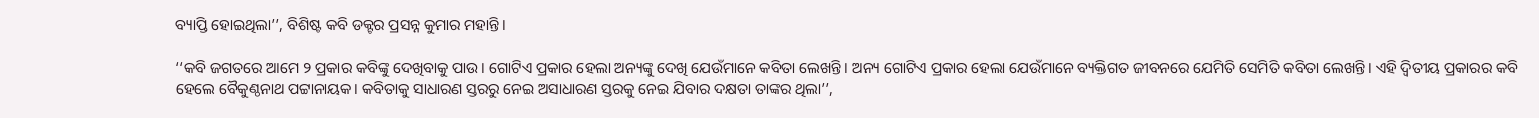ବ୍ୟାପ୍ତି ହୋଇଥିଲା’’, ବିଶିଷ୍ଟ କବି ଡକ୍ଟର ପ୍ରସନ୍ନ କୁମାର ମହାନ୍ତି।

‘‘କବି ଜଗତରେ ଆମେ ୨ ପ୍ରକାର କବିଙ୍କୁ ଦେଖିବାକୁ ପାଉ। ଗୋଟିଏ ପ୍ରକାର ହେଲା ଅନ୍ୟଙ୍କୁ ଦେଖି ଯେଉଁମାନେ କବିତା ଲେଖନ୍ତି। ଅନ୍ୟ ଗୋଟିଏ ପ୍ରକାର ହେଲା ଯେଉଁମାନେ ବ୍ୟକ୍ତିଗତ ଜୀବନରେ ଯେମିତି ସେମିତି କବିତା ଲେଖନ୍ତି। ଏହି ଦ୍ୱିତୀୟ ପ୍ରକାରର କବି ହେଲେ ବୈକୁଣ୍ଠନାଥ ପଟ୍ଟାନାୟକ। କବିତାକୁ ସାଧାରଣ ସ୍ତରରୁ ନେଇ ଅସାଧାରଣ ସ୍ତରକୁ ନେଇ ଯିବାର ଦକ୍ଷତା ତାଙ୍କର ଥିଲା’’,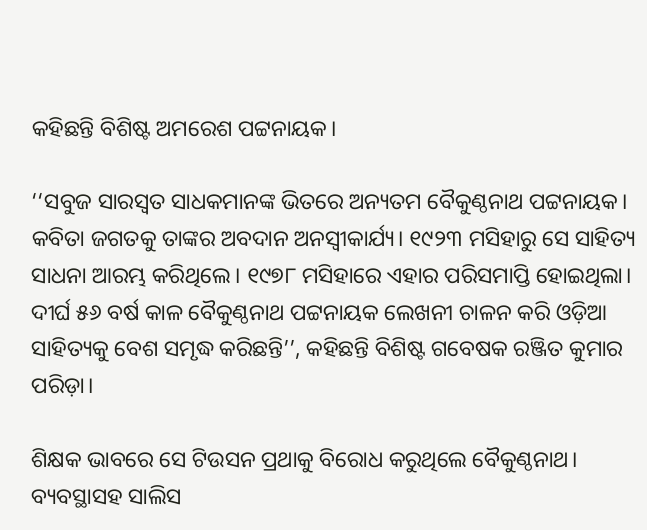କହିଛନ୍ତି ବିଶିଷ୍ଟ ଅମରେଶ ପଟ୍ଟନାୟକ।

‘‘ସବୁଜ ସାରସ୍ୱତ ସାଧକମାନଙ୍କ ଭିତରେ ଅନ୍ୟତମ ବୈକୁଣ୍ଠନାଥ ପଟ୍ଟନାୟକ।  କବିତା ଜଗତକୁ ତାଙ୍କର ଅବଦାନ ଅନସ୍ୱୀକାର୍ଯ୍ୟ। ୧୯୨୩ ମସିହାରୁ ସେ ସାହିତ୍ୟ ସାଧନା ଆରମ୍ଭ କରିଥିଲେ। ୧୯୭୮ ମସିହାରେ ଏହାର ପରିସମାପ୍ତି ହୋଇଥିଲା। ଦୀର୍ଘ ୫୬ ବର୍ଷ କାଳ ବୈକୁଣ୍ଠନାଥ ପଟ୍ଟନାୟକ ଲେଖନୀ ଚାଳନ କରି ଓଡ଼ିଆ ସାହିତ୍ୟକୁ ବେଶ ସମୃଦ୍ଧ କରିଛନ୍ତି’’, କହିଛନ୍ତି ବିଶିଷ୍ଟ ଗବେଷକ ରଞ୍ଜିତ କୁମାର ପରିଡ଼ା।

ଶିକ୍ଷକ ଭାବରେ ସେ ଟିଉସନ ପ୍ରଥାକୁ ବିରୋଧ କରୁଥିଲେ ବୈକୁଣ୍ଠନାଥ। ବ୍ୟବସ୍ଥାସହ ସାଲିସ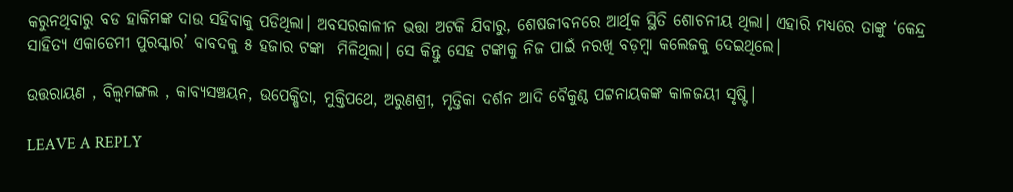କରୁନଥିବାରୁ ବଡ ହାକିମଙ୍କ ଦାଉ ସହିବାକୁ ପଡିଥିଲା। ଅବସରକାଳୀନ ଭତ୍ତା ଅଟକି ଯିବାରୁ, ଶେଷଜୀବନରେ ଆର୍ଥିକ ସ୍ଥିତି ଶୋଚନୀୟ ଥିଲା। ଏହାରି ମଧ୍ୟରେ ତାଙ୍କୁ ‘କେନ୍ଦ୍ର ସାହିତ୍ୟ ଏକାଡେମୀ ପୁରସ୍କାର’ ବାବଦକୁ ୫ ହଜାର ଟଙ୍କା  ମିଳିଥିଲା। ସେ କିନ୍ତୁ ସେହ ଟଙ୍କାକୁ ନିଜ ପାଇଁ ନରଖି ବଡ଼ମ୍ବା କଲେଜକୁ ଦେଇଥିଲେ।

ଉତ୍ତରାୟଣ , ବିଲ୍ୱମଙ୍ଗଲ , କାବ୍ୟସଞ୍ଚୟନ, ଉପେକ୍ଷିତା, ମୁକ୍ତିପଥେ, ଅରୁଣଶ୍ରୀ, ମୃତ୍ତିକା ଦର୍ଶନ ଆଦି ବୈକୁଣ୍ଠ ପଟ୍ଟନାୟକଙ୍କ କାଳଜୟୀ ସୃଷ୍ଟି।

LEAVE A REPLY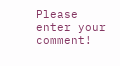Please enter your comment!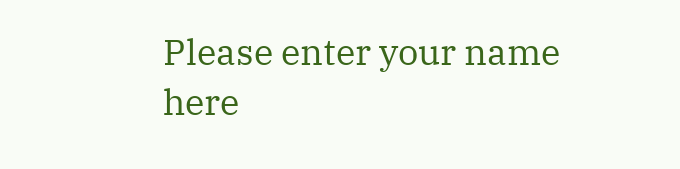Please enter your name here